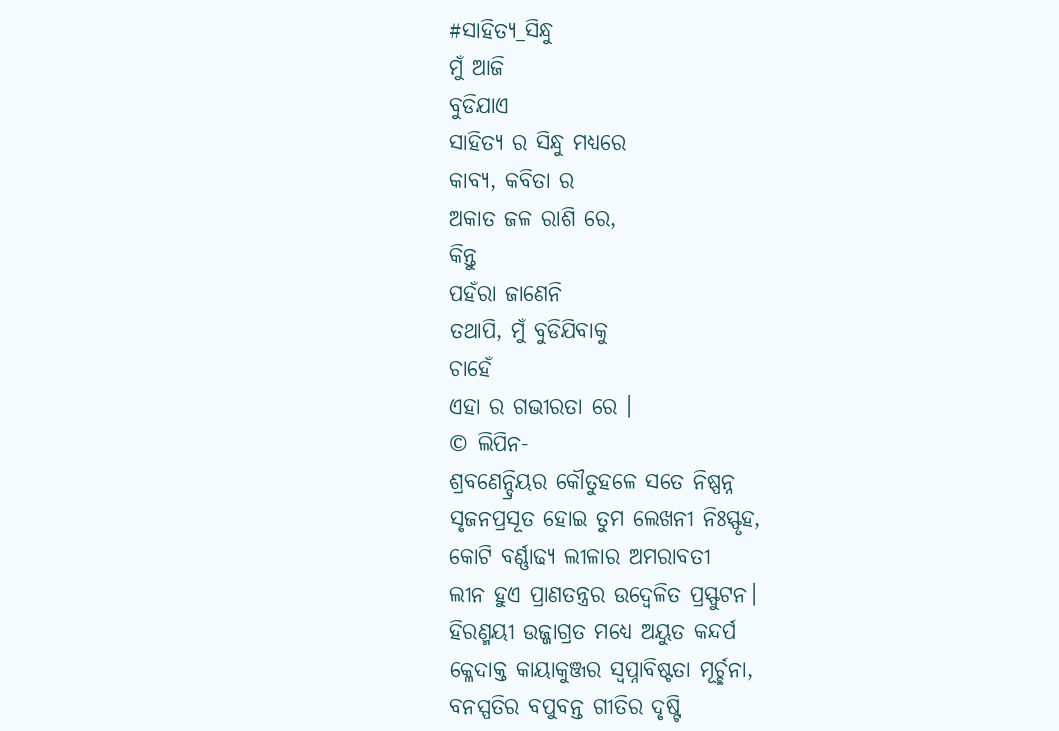#ସାହିତ୍ୟ_ସିନ୍ଧୁ
ମୁଁ ଆଜି
ବୁଡିଯାଏ
ସାହିତ୍ୟ ର ସିନ୍ଧୁ ମଧ୍ୟରେ
କାବ୍ୟ, କବିତା ର
ଅକାତ ଜଳ ରାଶି ରେ,
କିନ୍ତୁ
ପହଁରା ଜାଣେନି
ତଥାପି, ମୁଁ ବୁଡିଯିବାକୁ
ଚାହେଁ
ଏହା ର ଗଭୀରତା ରେ ।
© ଲିପିନ-
ଶ୍ରବଣେନ୍ଦ୍ରିୟର କୌତୁହଳେ ସତେ ନିଷ୍ପନ୍ନ
ସୃଜନପ୍ରସୂତ ହୋଇ ତୁମ ଲେଖନୀ ନିଃସ୍ଫୃହ,
କୋଟି ବର୍ଣ୍ଣାଢ୍ୟ ଲୀଳାର ଅମରାବତୀ
ଲୀନ ହୁଏ ପ୍ରାଣତନ୍ତ୍ରର ଉଦ୍ଵେଳିତ ପ୍ରସ୍ଫୁଟନ।
ହିରଣ୍ମୟୀ ଉଜ୍ଜାଗ୍ରତ ମଧ୍ୟେ ଅୟୁତ କନ୍ଦର୍ପ
କ୍ଳେଦାକ୍ତ କାୟାକୁଞ୍ଜର ସ୍ୱପ୍ନାବିଷ୍ଟତା ମୂର୍ଚ୍ଛନା,
ବନସ୍ପତିର ବପୁବନ୍ତ ଗୀତିର ଦୃଷ୍ଟି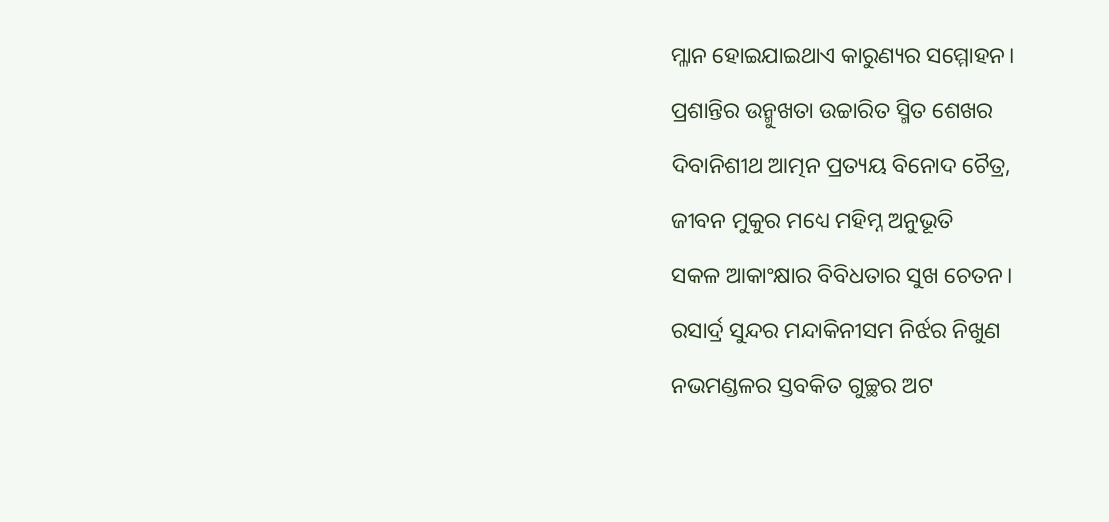ମ୍ଳାନ ହୋଇଯାଇଥାଏ କାରୁଣ୍ୟର ସମ୍ମୋହନ।
ପ୍ରଶାନ୍ତିର ଉନ୍ମୁଖତା ଉଚ୍ଚାରିତ ସ୍ମିତ ଶେଖର
ଦିବାନିଶୀଥ ଆତ୍ମନ ପ୍ରତ୍ୟୟ ବିନୋଦ ଚୈତ୍ର,
ଜୀବନ ମୁକୁର ମଧ୍ୟେ ମହିମ୍ନ ଅନୁଭୂତି
ସକଳ ଆକାଂକ୍ଷାର ବିବିଧତାର ସୁଖ ଚେତନ।
ରସାର୍ଦ୍ର ସୁନ୍ଦର ମନ୍ଦାକିନୀସମ ନିର୍ଝର ନିଖୁଣ
ନଭମଣ୍ଡଳର ସ୍ତବକିତ ଗୁଚ୍ଛର ଅଟ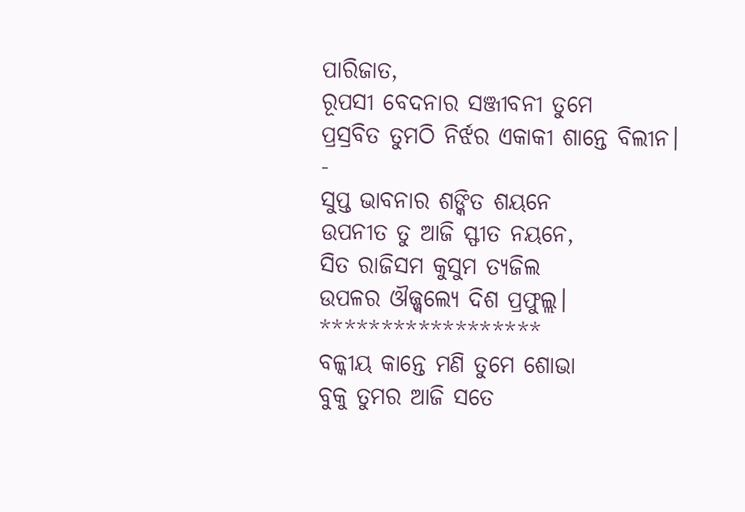ପାରିଜାତ,
ରୂପସୀ ବେଦନାର ସଞ୍ଜୀବନୀ ତୁମେ
ପ୍ରସ୍ରବିତ ତୁମଠି ନିର୍ଝର ଏକାକୀ ଶାନ୍ତେ ବିଲୀନ।
-
ସୁପ୍ତ ଭାବନାର ଶଙ୍କିତ ଶୟନେ
ଉପନୀତ ତୁ ଆଜି ସ୍ଫୀତ ନୟନେ,
ସିତ ରାଜିସମ କୁସୁମ ତ୍ୟଜିଲ
ଉପଳର ଔଜ୍ଜ୍ୱଲ୍ୟେ ଦିଶ ପ୍ରଫୁଲ୍ଲ।
******************
ବଳ୍କୀୟ କାନ୍ତେ ମଣି ତୁମେ ଶୋଭା
ବୁକୁ ତୁମର ଆଜି ସତେ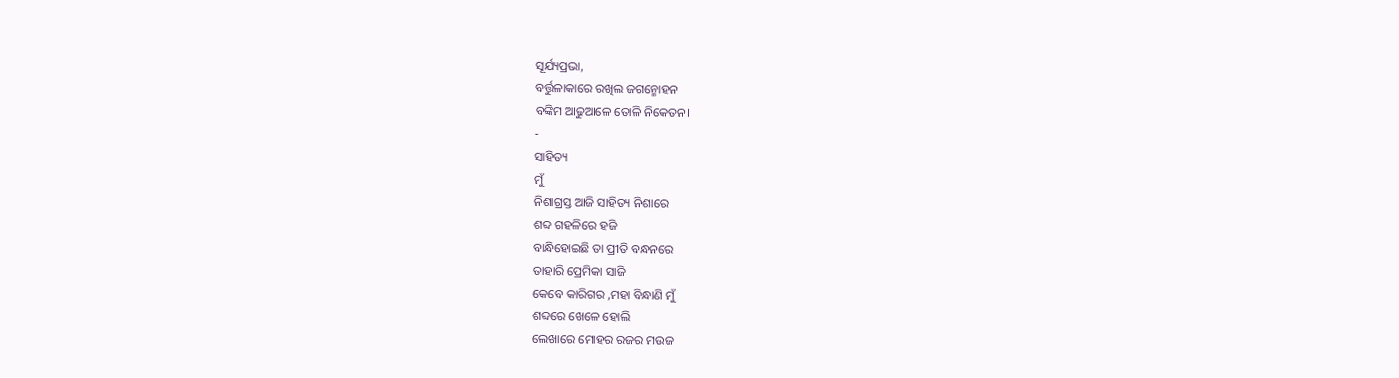ସୂର୍ଯ୍ୟପ୍ରଭା,
ବର୍ତ୍ତୁଳାକାରେ ରଖିଲ ଜଗନ୍ମୋହନ
ବଙ୍କିମ ଆଢୁଆଳେ ତୋଳି ନିକେତନ।
-
ସାହିତ୍ୟ
ମୁଁ
ନିଶାଗ୍ରସ୍ତ ଆଜି ସାହିତ୍ୟ ନିଶାରେ
ଶବ୍ଦ ଗହଳିରେ ହଜି
ବାନ୍ଧିହୋଇଛି ତା ପ୍ରୀତି ବନ୍ଧନରେ
ତାହାରି ପ୍ରେମିକା ସାଜି
କେବେ କାରିଗର ,ମହା ବିନ୍ଧାଣି ମୁଁ
ଶବ୍ଦରେ ଖେଳେ ହୋଲି
ଲେଖାରେ ମୋହର ରଜର ମଉଜ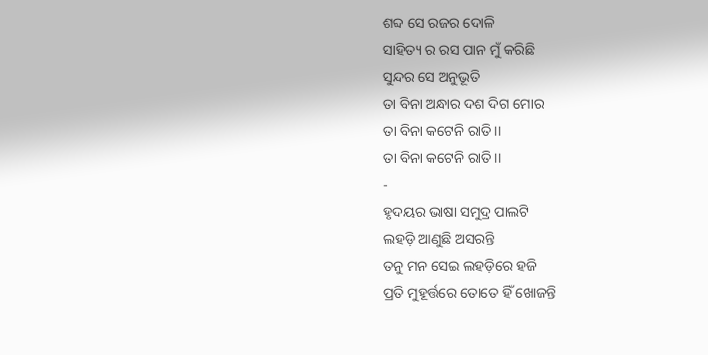ଶବ୍ଦ ସେ ରଜର ଦୋଳି
ସାହିତ୍ୟ ର ରସ ପାନ ମୁଁ କରିଛି
ସୁନ୍ଦର ସେ ଅନୁଭୂତି
ତା ବିନା ଅନ୍ଧାର ଦଶ ଦିଗ ମୋର
ତା ବିନା କଟେନି ରାତି।।
ତା ବିନା କଟେନି ରାତି।।
-
ହୃଦୟର ଭାଷା ସମୁଦ୍ର ପାଲଟି
ଲହଡ଼ି ଆଣୁଛି ଅସରନ୍ତି
ତନୁ ମନ ସେଇ ଲହଡ଼ିରେ ହଜି
ପ୍ରତି ମୁହୂର୍ତ୍ତରେ ତୋତେ ହିଁ ଖୋଜନ୍ତି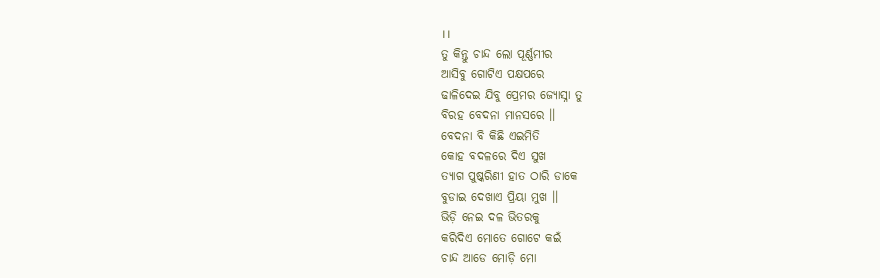।।
ତୁ କିନ୍ତୁ ଚାନ୍ଦ ଲୋ ପୂର୍ଣ୍ଣମୀର
ଆସିବୁ ଗୋଟିଏ ପକ୍ଷପରେ
ଢାଳିଦେଇ ଯିବୁ ପ୍ରେମର ଜ୍ୟୋସ୍ନା ତୁ
ବିରହ ବେଦନା ମାନସରେ ।।
ବେଦନା ବି କିଛି ଏଇମିତି
କୋହ ବଦଳରେ ଦିଏ ସୁଖ
ତ୍ୟାଗ ପୁଷ୍କରିଣୀ ହାତ ଠାରି ଡାକେ
ବୁଡାଇ ଦେଖାଏ ପ୍ରିୟା ମୁଖ ।।
ଭିଡ଼ି ନେଇ ଦଳ ଭିତରକୁ
କରିଦିଏ ମୋତେ ଗୋଟେ କଇଁ
ଚାନ୍ଦ ଆଡେ ମୋଡ଼ି ମୋ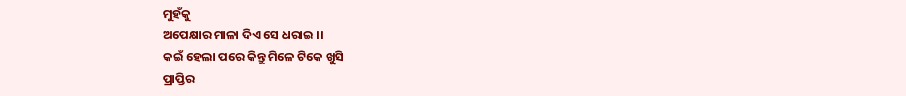ମୁହଁକୁ
ଅପେକ୍ଷାର ମାଳା ଦିଏ ସେ ଧରାଇ ।।
କଇଁ ହେଲା ପରେ କିନ୍ତୁ ମିଳେ ଟିକେ ଖୁସି
ପ୍ରାପ୍ତିର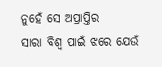ନୁହେଁ ସେ ଅପ୍ରାପ୍ତିର
ସାରା ବିଶ୍ବ ପାଇଁ ଝରେ ଯେଉଁ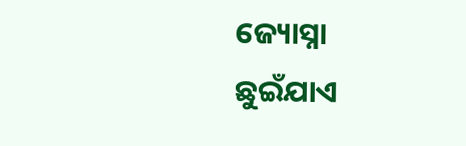ଜ୍ୟୋସ୍ନା
ଛୁଇଁଯାଏ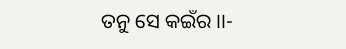ତନୁ ସେ କଇଁର ।।-